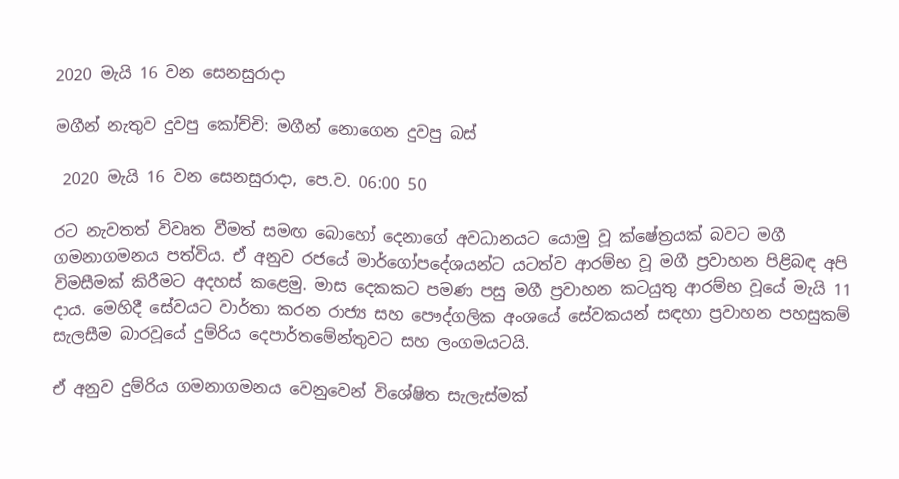2020 මැයි 16 වන සෙනසුරාදා

මගීන් නැතුව දුවපු කෝච්චි: මගීන් නොගෙන දුවපු බස්

 2020 මැයි 16 වන සෙනසුරාදා, පෙ.ව. 06:00 50

රට නැවතත් විවෘත වීමත් සමඟ බොහෝ දෙනාගේ අවධානයට යොමු වූ ක්ෂේත්‍රයක් බවට මගී ගමනාගමනය පත්විය. ඒ අනුව රජයේ මාර්ගෝපදේශයන්ට යටත්ව ආරම්භ වූ මගී ප්‍රවාහන පිළිබඳ අපි විමසීමක් කිරීමට අදහස් කළෙමු. මාස දෙකකට පමණ පසු මගී ප්‍රවාහන කටයුතු ආරම්භ වූයේ මැයි 11 දාය. මෙහිදී සේවයට වාර්තා කරන රාජ්‍ය සහ පෞද්ගලික අංශයේ සේවකයන් සඳහා ප්‍රවාහන පහසුකම් සැලසීම බාරවූයේ දුම්රිය දෙපාර්තමේන්තුවට සහ ලංගමයටයි.

ඒ අනුව දුම්රිය ගමනාගමනය වෙනුවෙන් විශේෂිත සැලැස්මක්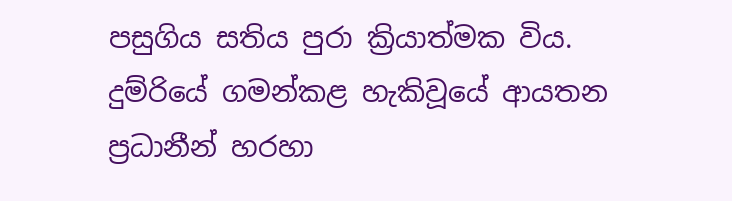පසුගිය සතිය පුරා ක්‍රියාත්මක විය. දුම්රියේ ගමන්කළ හැකිවූයේ ආයතන ප්‍රධානීන් හරහා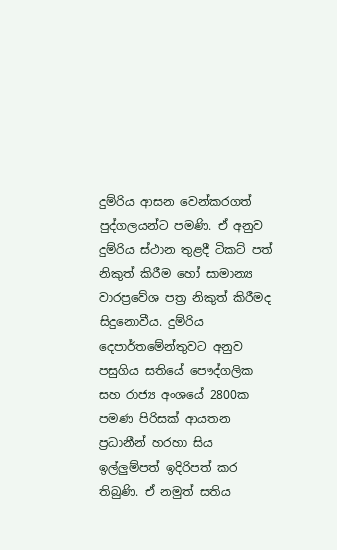දුම්රිය ආසන වෙන්කරගත් පුද්ගලයන්ට පමණි. ඒ අනුව දුම්රිය ස්ථාන තුළදී ටිකට් පත් නිකුත් කිරීම හෝ සාමාන්‍ය වාරප්‍රවේශ පත්‍ර නිකුත් කිරීමද සිදුනොවීය. දුම්රිය දෙපාර්තමේන්තුවට අනුව පසුගිය සතියේ පෞද්ගලික සහ රාජ්‍ය අංශයේ 2800ක පමණ පිරිසක් ආයතන ප්‍රධානීන් හරහා සිය ඉල්ලුම්පත් ඉදිරිපත් කර තිබුණි. ඒ නමුත් සතිය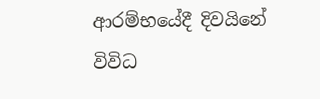ආරම්භයේදී දිවයිනේ විවිධ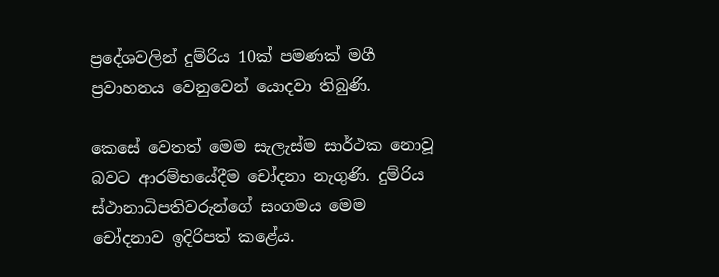ප්‍රදේශවලින් දුම්රිය 10ක් පමණක් මගී ප්‍රවාහනය වෙනුවෙන් යොදවා තිබුණි.

කෙසේ වෙතත් මෙම සැලැස්ම සාර්ථක නොවූ බවට ආරම්භයේදීම චෝදනා නැගුණි. දුම්රිය ස්ථානාධිපතිවරුන්ගේ සංගමය මෙම චෝදනාව ඉදිරිපත් කළේය.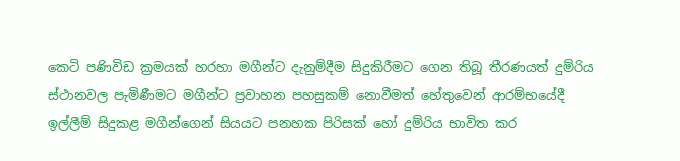කෙටි පණිවිඩ ක්‍රමයක් හරහා මගීන්ට දැනුම්දීම සිදුකිරීමට ගෙන තිබූ තීරණයත් දුම්රිය ස්ථානවල පැමිණීමට මගීන්ට ප්‍රවාහන පහසුකම් නොවීමත් හේතුවෙන් ආරම්භයේදී ඉල්ලීම් සිදුකළ මගීන්ගෙන් සියයට පනහක පිරිසක් හෝ දුම්රිය භාවිත කර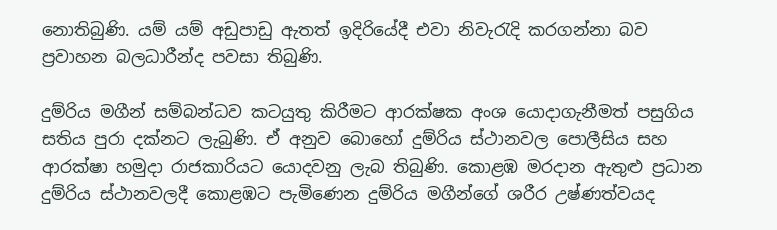නොතිබුණි. යම් යම් අඩුපාඩු ඇතත් ඉදිරියේදී එවා නිවැරැදි කරගන්නා බව ප්‍රවාහන බලධාරීන්ද පවසා තිබුණි.

දුම්රිය මගීන් සම්බන්ධව කටයුතු කිරීමට ආරක්ෂක අංශ යොදාගැනීමත් පසුගිය සතිය පුරා දක්නට ලැබුණි. ඒ අනුව බොහෝ දුම්රිය ස්ථානවල පොලීසිය සහ ආරක්ෂා හමුදා රාජකාරියට යොදවනු ලැබ තිබුණි. කොළඹ මරදාන ඇතුළු ප්‍රධාන දුම්රිය ස්ථානවලදී කොළඹට පැමිණෙන දුම්රිය මගීන්ගේ ශරීර උෂ්ණත්වයද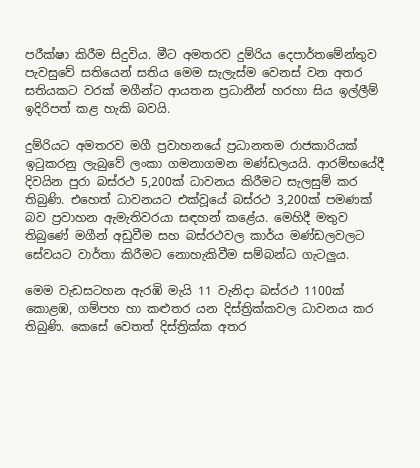පරීක්ෂා කිරීම සිදුවිය. මීට අමතරව දුම්රිය දෙපාර්තමේන්තුව පැවසුවේ සතියෙන් සතිය මෙම සැලැස්ම වෙනස් වන අතර සතියකට වරක් මගීන්ට ආයතන ප්‍රධානීන් හරහා සිය ඉල්ලීම් ඉදිරිපත් කළ හැකි බවයි.

දුම්රියට අමතරව මගී ප්‍රවාහනයේ ප්‍රධානතම රාජකාරියක් ඉටුකරනු ලැබුවේ ලංකා ගමනාගමන මණ්ඩලයයි. ආරම්භයේදී දිවයින පුරා බස්රථ 5,200ක් ධාවනය කිරීමට සැලසුම් කර තිබුණි. එහෙත් ධාවනයට එක්වූයේ බස්රථ 3,200ක් පමණක් බව ප්‍රවාහන ඇමැතිවරයා සඳහන් කළේය. මෙහිදී මතුව තිබුණේ මගීන් අඩුවීම සහ බස්රථවල කාර්ය මණ්ඩලවලට සේවයට වාර්තා කිරීමට නොහැකිවීම සම්බන්ධ ගැටලුය.

මෙම වැඩසටහන ඇරඹි මැයි 11 වැනිදා බස්රථ 1100ක් කොළඹ, ගම්පහ හා කළුතර යන දිස්ත්‍රික්කවල ධාවනය කර තිබුණි. කෙසේ වෙතත් දිස්ත්‍රික්ක අතර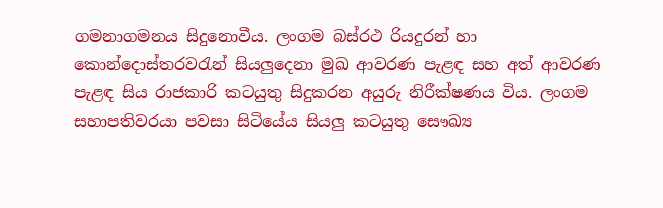ගමනාගමනය සිදුනොවීය. ලංගම බස්රථ රියදුරන් හා කොන්දොස්තරවරැන් සියලුදෙනා මුඛ ආවරණ පැළඳ සහ අත් ආවරණ පැළඳ සිය රාජකාරි කටයුතු සිදුකරන අයුරු නිරීක්ෂණය විය. ලංගම සහාපතිවරයා පවසා සිටියේය සියලු කටයුතු සෞඛ්‍ය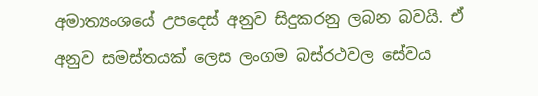අමාත්‍යංශයේ උපදෙස් අනුව සිදුකරනු ලබන බවයි. ඒ අනුව සමස්තයක් ලෙස ලංගම බස්රථවල සේවය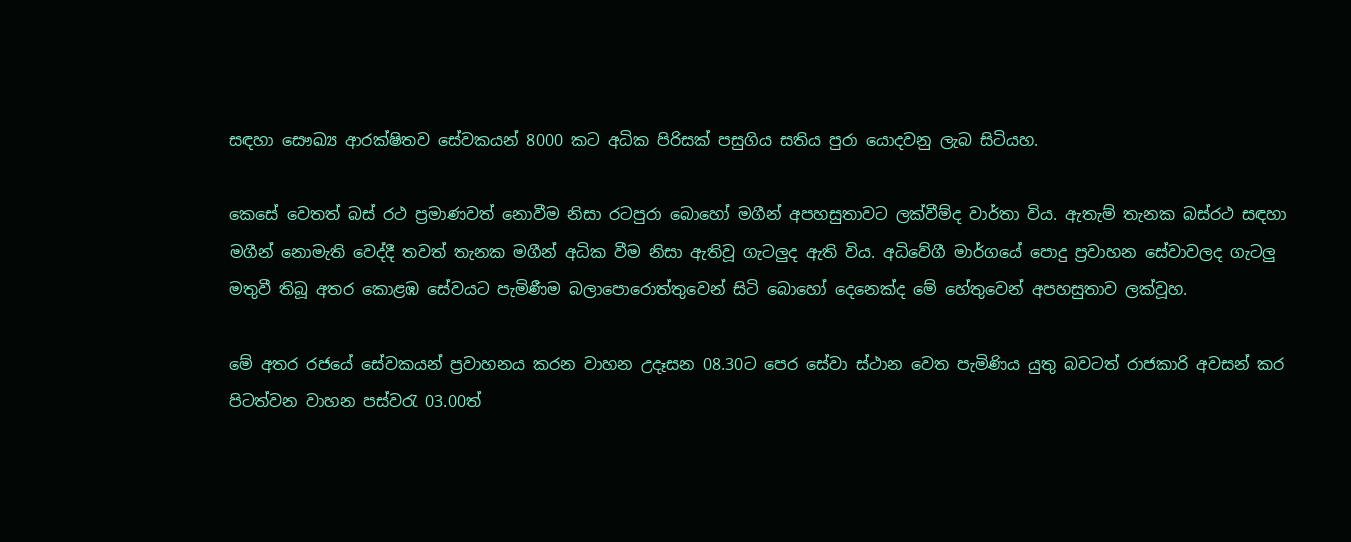සඳහා සෞඛ්‍ය ආරක්ෂිතව සේවකයන් 8000 කට අධික පිරිසක් පසුගිය සතිය පුරා යොදවනු ලැබ සිටියහ.

කෙසේ වෙතත් බස් රථ ප්‍රමාණවත් නොවීම නිසා රටපුරා බොහෝ මගීන් අපහසුතාවට ලක්වීම්ද වාර්තා විය. ඇතැම් තැනක බස්රථ සඳහා මගීන් නොමැති වෙද්දී තවත් තැනක මගීන් අධික වීම නිසා ඇතිවූ ගැටලුද ඇති විය. අධිවේගී මාර්ගයේ පොදු ප්‍රවාහන සේවාවලද ගැටලු මතුවී තිබූ අතර කොළඹ සේවයට පැමිණීම බලාපොරොත්තුවෙන් සිටි බොහෝ දෙනෙක්ද මේ හේතුවෙන් අපහසුතාව ලක්වූහ.

මේ අතර රජයේ සේවකයන් ප්‍රවාහනය කරන වාහන උදෑසන 08.30ට පෙර සේවා ස්ථාන වෙත පැමිණිය යුතු බවටත් රාජකාරි අවසන් කර පිටත්වන වාහන පස්වරැ 03.00ත්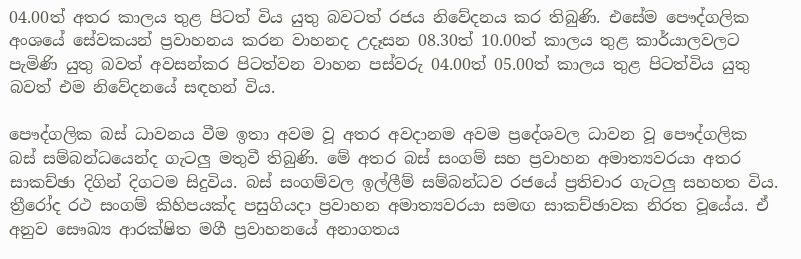04.00ත් අතර කාලය තුළ පිටත් විය යුතු බවටත් රජය නිවේදනය කර තිබුණි. එසේම පෞද්ගලික අංශයේ සේවකයන් ප්‍රවාහනය කරන වාහනද උදෑසන 08.30ත් 10.00ත් කාලය තුළ කාර්යාලවලට පැමිණි යුතු බවත් අවසන්කර පිටත්වන වාහන පස්වරු 04.00ත් 05.00ත් කාලය තුළ පිටත්විය යුතු බවත් එම නිවේදනයේ සඳහන් විය.

පෞද්ගලික බස් ධාවනය වීම ඉතා අවම වූ අතර අවදානම අවම ප්‍රදේශවල ධාවන වූ පෞද්ගලික බස් සම්බන්ධයෙන්ද ගැටලු මතුවී තිබුණි. මේ අතර බස් සංගම් සහ ප්‍රවාහන අමාත්‍යවරයා අතර සාකච්ඡා දිගින් දිගටම සිදුවිය. බස් සංගම්වල ඉල්ලීම් සම්බන්ධව රජයේ ප්‍රතිචාර ගැටලු සහහත විය. ත්‍රීරෝද රථ සංගම් කිහිපයක්ද පසුගියදා ප්‍රවාහන අමාත්‍යවරයා සමඟ සාකච්ඡාවක නිරත වූයේය. ඒ අනුව සෞඛ්‍ය ආරක්ෂිත මගී ප්‍රවාහනයේ අනාගතය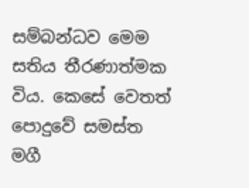සම්බන්ධව මෙම සතිය තීරණාත්මක විය. කෙසේ වෙතත් පොදුවේ සමස්ත මගී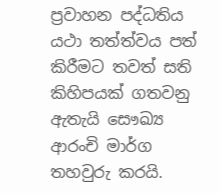ප්‍රවාහන පද්ධතිය යථා තත්ත්වය පත් කිරීමට තවත් සති කිහිපයක් ගතවනු ඇතැයි සෞඛ්‍ය ආරංචි මාර්ග තහවුරු කරයි.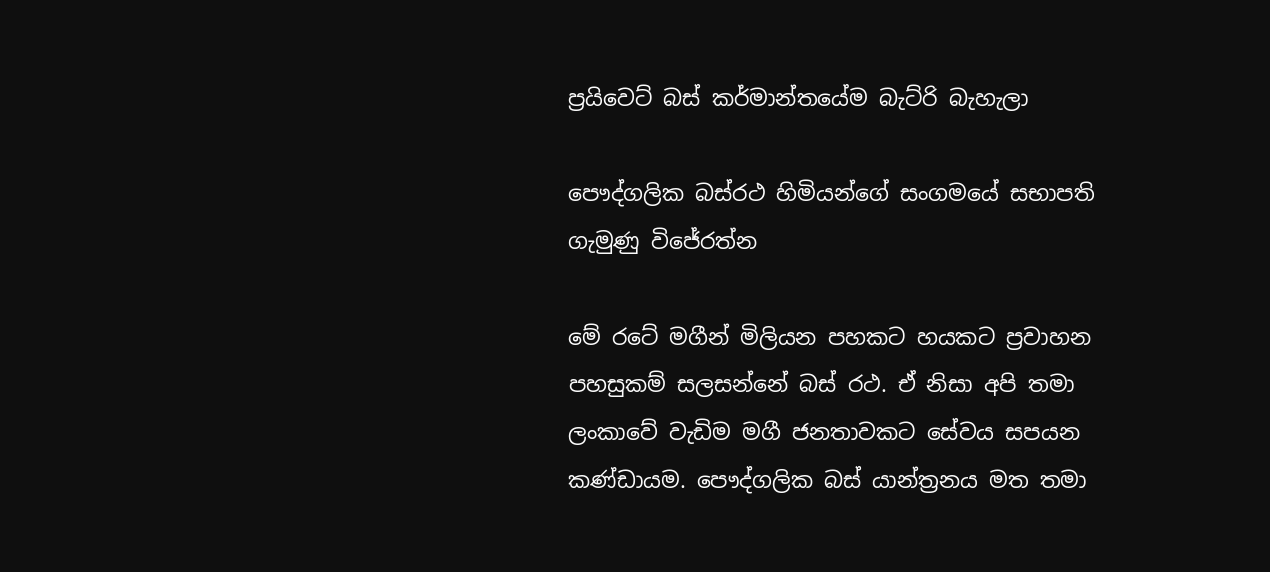ප්‍රයිවෙට් බස් කර්මාන්තයේම බැට්රි බැහැලා

පෞද්ගලික බස්රථ හිමියන්ගේ සංගමයේ සභාපති ගැමුණු විජේරත්න

මේ රටේ මගීන් මිලියන පහකට හයකට ප්‍රවාහන පහසුකම් සලසන්නේ බස් රථ. ඒ නිසා අපි තමා ලංකාවේ වැඩිම මගී ජනතාවකට සේවය සපයන කණ්ඩායම. පෞද්ගලික බස් යාන්ත්‍රනය මත තමා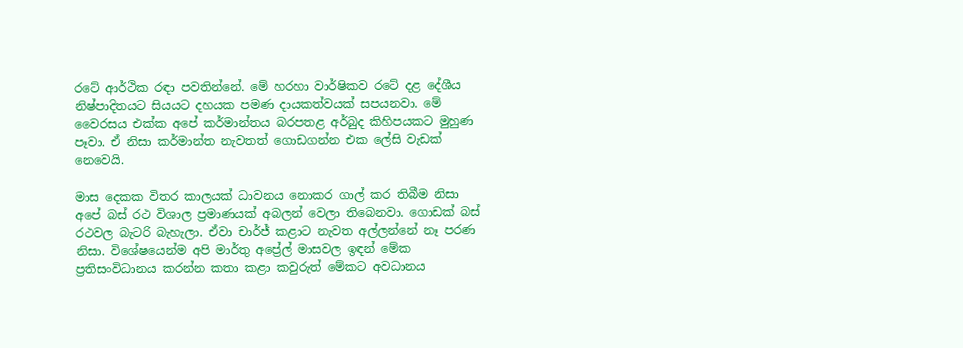රටේ ආර්ථික රඳා පවතින්නේ. මේ හරහා වාර්ෂිකව රටේ දළ දේශීය නිෂ්පාදිතයට සියයට දහයක පමණ දායකත්වයක් සපයනවා. මේ වෛරසය එක්ක අපේ කර්මාන්තය බරපතළ අර්බුද කිහිපයකට මුහුණ පෑවා. ඒ නිසා කර්මාන්ත නැවතත් ගොඩගන්න එක ලේසි වැඩක් නෙවෙයි.

මාස දෙකක විතර කාලයක් ධාවනය නොකර ගාල් කර තිබීම නිසා අපේ බස් රථ විශාල ප්‍රමාණයක් අබලන් වෙලා තිබෙනවා. ගොඩක් බස් රථවල බැටරි බැහැලා. ඒවා චාර්ජ් කළාට නැවත අල්ලන්නේ නෑ පරණ නිසා. විශේෂයෙන්ම අපි මාර්තු අප්‍රේල් මාසවල ඉඳන් මේක ප්‍රතිසංවිධානය කරන්න කතා කළා කවුරුත් මේකට අවධානය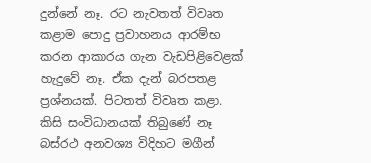දුන්නේ නෑ. රට නැවතත් විවෘත කළාම පොදු ප්‍රවාහනය ආරම්භ කරන ආකාරය ගැන වැඩපිළිවෙළක් හැදුවේ නෑ. ඒක දැන් බරපතළ ප්‍රශ්නයක්. පිටතත් විවෘත කළා. කිසි සංවිධානයක් තිබුණේ නෑ බස්රථ අනවශ්‍ය විදිහට මගීන්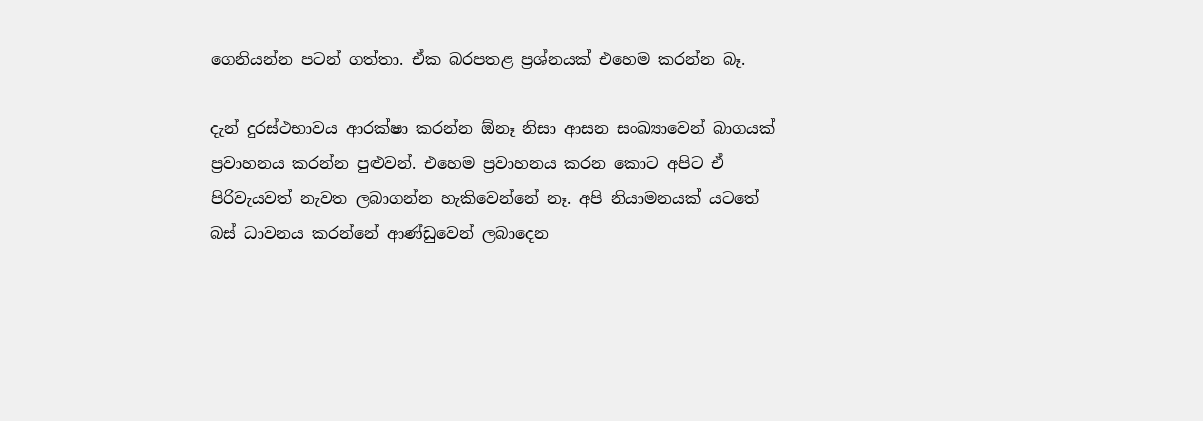ගෙනියන්න පටන් ගත්තා. ඒක බරපතළ ප්‍රශ්නයක් එහෙම කරන්න බෑ.

දැන් දුරස්ථභාවය ආරක්ෂා කරන්න ඕනෑ නිසා ආසන සංඛ්‍යාවෙන් බාගයක් ප්‍රවාහනය කරන්න පුළුවන්. එහෙම ප්‍රවාහනය කරන කොට අපිට ඒ පිරිවැයවත් නැවත ලබාගන්න හැකිවෙන්නේ නෑ. අපි නියාමනයක් යටතේ බස් ධාවනය කරන්නේ ආණ්ඩුවෙන් ලබාදෙන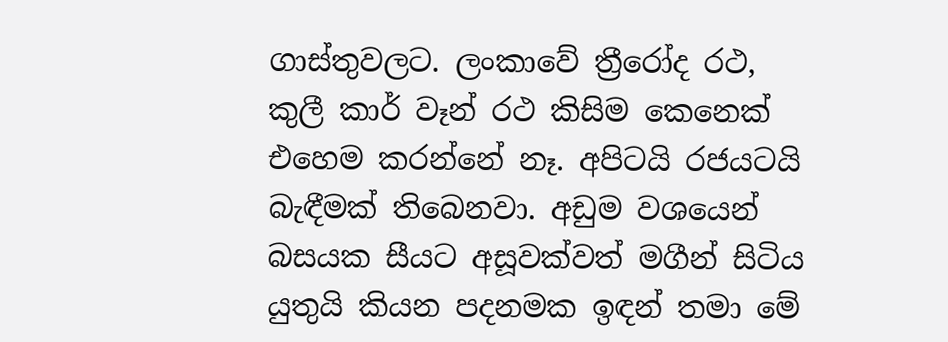ගාස්තුවලට. ලංකාවේ ත්‍රීරෝද රථ, කුලී කාර් වෑන් ‍රථ කිසිම කෙනෙක් එහෙම කරන්නේ නෑ. අපිටයි රජයටයි බැඳීමක් තිබෙනවා. අඩුම වශයෙන් බසයක සීයට අසූවක්වත් මගීන් සිටිය යුතුයි කියන පදනමක ඉඳන් තමා මේ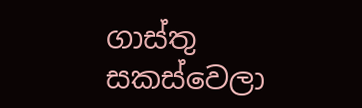ගාස්තු සකස්වෙලා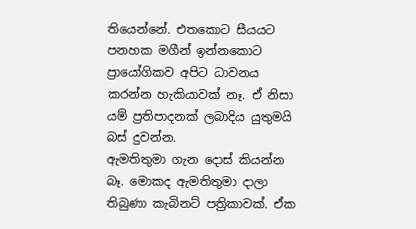තියෙන්නේ. එතකොට සීයයට පනහක මගීන් ඉන්නකොට ප්‍රායෝගිකව අපිට ධාවනය කරන්න හැකියාවක් නෑ. ඒ නිසා යම් ප්‍රතිපාදනක් ලබාදිය යුතුමයි බස් දුවන්න.
ඇමතිතුමා ගැන දොස් කියන්න බෑ. මොකද ඇමතිතුමා දාලා තිබුණා කැබිනට් පත්‍රිකාවක්. ඒක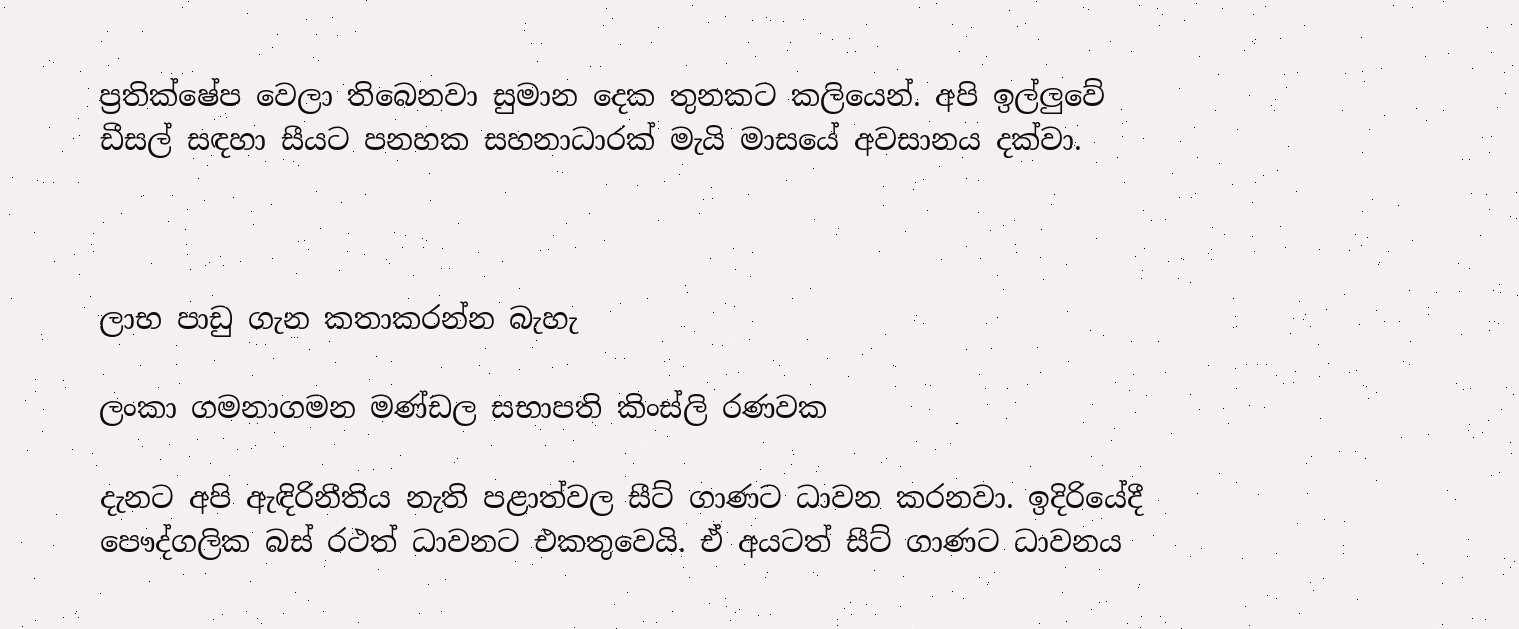ප්‍රතික්ෂේප වෙලා තිබෙනවා සුමාන දෙක තුනකට කලියෙන්. අපි ඉල්ලුවේ ඩීසල් සඳහා සීයට පනහක සහනාධාරක් මැයි මාසයේ අවසානය දක්වා.



ලාභ පාඩු ගැන කතාකරන්න බැහැ

ලංකා ගමනාගමන මණ්ඩල සභාපති කිංස්ලි රණවක

දැනට අපි ඇඳිරිනීතිය නැති පළාත්වල සීට් ගාණට ධාවන කරනවා. ඉදිරියේදී පෞද්ගලික බස් රථත් ධාවනට එකතුවෙයි. ඒ අයටත් සීට් ගාණට ධාවනය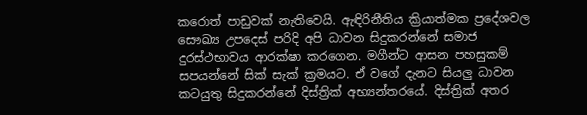කරොත් පාඩුවක් නැතිවෙයි. ඇඳිරිනීතිය ක්‍රියාත්මක ප්‍රදේශවල සෞඛ්‍ය උපදෙස් පරිදි අපි ධාවන සිදුකරන්නේ සමාජ දුරස්ථභාවය ආරක්ෂා කරගෙන. මගීන්ට ආසන පහසුකම් සපයන්නේ සික් සැක් ක්‍රමයට. ඒ වගේ දැනට සියලු ධාවන කටයුතු සිදුකරන්නේ දිස්ත්‍රික් අභ්‍යන්තරයේ. දිස්ත්‍රික් අතර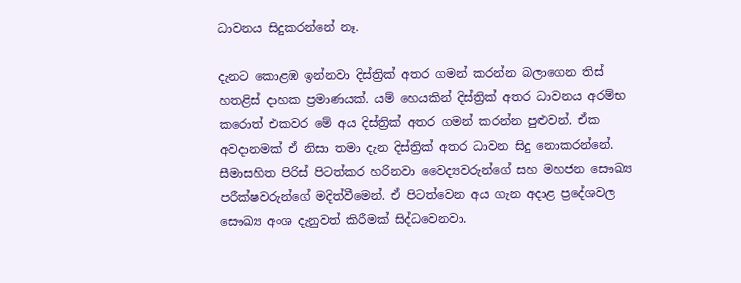ධාවනය සිදුකරන්නේ නෑ.

දැනට කොළඹ ඉන්නවා දිස්ත්‍රික් අතර ගමන් කරන්න බලාගෙන තිස් හතළිස් දාහක ප්‍රමාණයක්. යම් හෙයකින් දිස්ත්‍රික් අතර ධාවනය අරම්භ කරොත් එකවර මේ අය දිස්ත්‍රික් අතර ගමන් කරන්න පුළුවන්. ඒක අවදානමක් ඒ නිසා තමා දැන දිස්ත්‍රික් අතර ධාවන සිදු නොකරන්නේ. සීමාසහිත පිරිස් පිටත්කර හරිනවා වෛද්‍යවරුන්ගේ සහ මහජන සෞඛ්‍ය පරීක්ෂවරුන්ගේ මදිත්වීමෙන්. ඒ පිටත්වෙන අය ගැන අදාළ ප්‍රදේශවල සෞඛ්‍ය අංශ දැනුවත් කිරීමක් සිද්ධවෙනවා.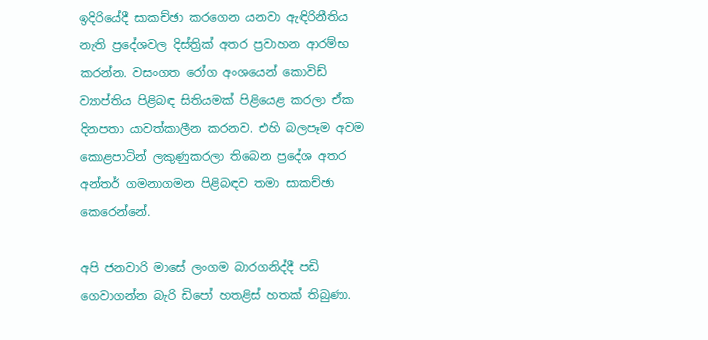ඉදිරියේදී සාකච්ඡා කරගෙන යනවා ඇඳිරිනීතිය නැති ප්‍රදේශවල දිස්ත්‍රික් අතර ප්‍රවාහන ආරම්භ කරන්න. වසංගත රෝග අංශයෙන් කොවිඩ් ව්‍යාප්තිය පිළිබඳ සිතියමක් පිළියෙළ කරලා ඒක දිනපතා යාවත්කාලීන කරනව. එහි බලපෑම අවම කොළපාටින් ලකුණුකරලා තිබෙන ප්‍රදේශ අතර අන්තර් ගමනාගමන පිළිබඳව තමා සාකච්ඡා කෙරෙන්නේ.

අපි ජනවාරි මාසේ ලංගම බාරගනිද්දී පඩි ගෙවාගන්න බැරි ඩිපෝ හතළිස් හතක් තිබුණා.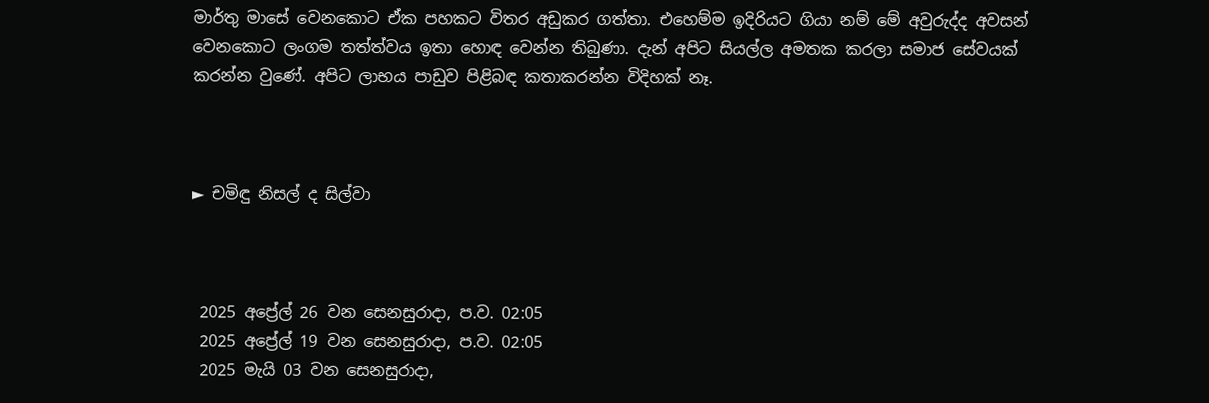මාර්තු මාසේ වෙනකොට ඒක පහකට විතර අඩුකර ගත්තා. එහෙම්ම ඉදිරියට ගියා නම් මේ අවුරුද්ද අවසන් වෙනකොට ලංගම තත්ත්වය ඉතා හොඳ වෙන්න තිබුණා. දැන් අපිට සියල්ල අමතක කරලා සමාජ සේවයක් කරන්න වුණේ. අපිට ලාභය පාඩුව පිළිබඳ කතාකරන්න විදිහක් නෑ.



► චමිඳු නිසල් ද සිල්වා



 2025 අප්‍රේල් 26 වන සෙනසුරාදා, ප.ව. 02:05
 2025 අප්‍රේල් 19 වන සෙනසුරාදා, ප.ව. 02:05
 2025 මැයි 03 වන සෙනසුරාදා,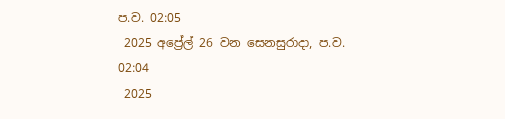ප.ව. 02:05
 2025 අප්‍රේල් 26 වන සෙනසුරාදා, ප.ව. 02:04
 2025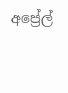අප්‍රේල්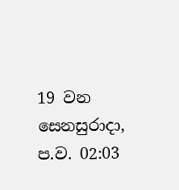19 වන සෙනසුරාදා, ප.ව. 02:03